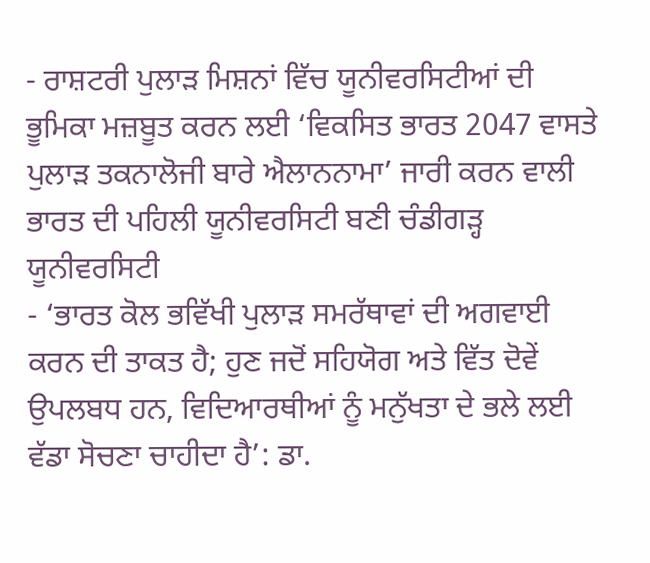- ਰਾਸ਼ਟਰੀ ਪੁਲਾੜ ਮਿਸ਼ਨਾਂ ਵਿੱਚ ਯੂਨੀਵਰਸਿਟੀਆਂ ਦੀ ਭੂਮਿਕਾ ਮਜ਼ਬੂਤ ਕਰਨ ਲਈ ‘ਵਿਕਸਿਤ ਭਾਰਤ 2047 ਵਾਸਤੇ ਪੁਲਾੜ ਤਕਨਾਲੋਜੀ ਬਾਰੇ ਐਲਾਨਨਾਮਾ’ ਜਾਰੀ ਕਰਨ ਵਾਲੀ ਭਾਰਤ ਦੀ ਪਹਿਲੀ ਯੂਨੀਵਰਸਿਟੀ ਬਣੀ ਚੰਡੀਗੜ੍ਹ ਯੂਨੀਵਰਸਿਟੀ
- ‘ਭਾਰਤ ਕੋਲ ਭਵਿੱਖੀ ਪੁਲਾੜ ਸਮਰੱਥਾਵਾਂ ਦੀ ਅਗਵਾਈ ਕਰਨ ਦੀ ਤਾਕਤ ਹੈ; ਹੁਣ ਜਦੋਂ ਸਹਿਯੋਗ ਅਤੇ ਵਿੱਤ ਦੋਵੇਂ ਉਪਲਬਧ ਹਨ, ਵਿਦਿਆਰਥੀਆਂ ਨੂੰ ਮਨੁੱਖਤਾ ਦੇ ਭਲੇ ਲਈ ਵੱਡਾ ਸੋਚਣਾ ਚਾਹੀਦਾ ਹੈ’: ਡਾ.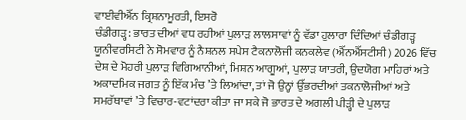ਵਾਈਵੀਐੱਨ ਕ੍ਰਿਸ਼ਨਾਮੂਰਤੀ, ਇਸਰੋ
ਚੰਡੀਗੜ੍ਹ: ਭਾਰਤ ਦੀਆਂ ਵਧ ਰਹੀਆਂ ਪੁਲਾੜ ਲਾਲਸਾਵਾਂ ਨੂੰ ਵੱਡਾ ਹੁਲਾਰਾ ਦਿੰਦਿਆਂ ਚੰਡੀਗੜ੍ਹ ਯੂਨੀਵਰਸਿਟੀ ਨੇ ਸੋਮਵਾਰ ਨੂੰ ਨੈਸ਼ਨਲ ਸਪੇਸ ਟੈਕਨਾਲੋਜੀ ਕਨਕਲੇਵ (ਐੱਨਐੱਸਟੀਸੀ) 2026 ਵਿੱਚ ਦੇਸ਼ ਦੇ ਮੋਹਰੀ ਪੁਲਾੜ ਵਿਗਿਆਨੀਆਂ, ਮਿਸ਼ਨ ਆਗੂਆਂ, ਪੁਲਾੜ ਯਾਤਰੀ, ਉਦਯੋਗ ਮਾਹਿਰਾਂ ਅਤੇ ਅਕਾਦਮਿਕ ਜਗਤ ਨੂੰ ਇੱਕ ਮੰਚ ’ਤੇ ਲਿਆਂਦਾ, ਤਾਂ ਜੋ ਉਨ੍ਹਾਂ ਉੱਭਰਦੀਆਂ ਤਕਨਾਲੋਜੀਆਂ ਅਤੇ ਸਮਰੱਥਾਵਾਂ ’ਤੇ ਵਿਚਾਰ-ਵਟਾਂਦਰਾ ਕੀਤਾ ਜਾ ਸਕੇ ਜੋ ਭਾਰਤ ਦੇ ਅਗਲੀ ਪੀੜ੍ਹੀ ਦੇ ਪੁਲਾੜ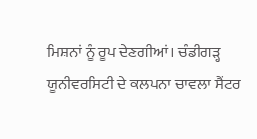ਮਿਸ਼ਨਾਂ ਨੂੰ ਰੂਪ ਦੇਣਗੀਆਂ। ਚੰਡੀਗੜ੍ਹ ਯੂਨੀਵਰਸਿਟੀ ਦੇ ਕਲਪਨਾ ਚਾਵਲਾ ਸੈਂਟਰ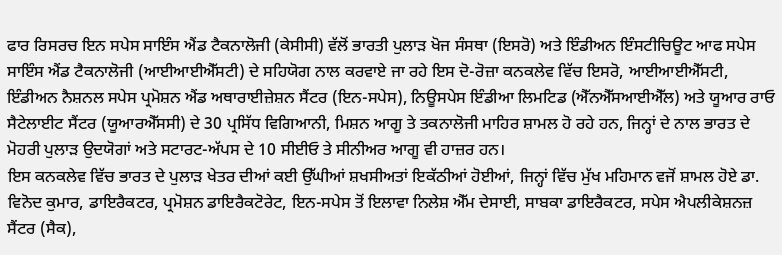ਫਾਰ ਰਿਸਰਚ ਇਨ ਸਪੇਸ ਸਾਇੰਸ ਐਂਡ ਟੈਕਨਾਲੋਜੀ (ਕੇਸੀਸੀ) ਵੱਲੋਂ ਭਾਰਤੀ ਪੁਲਾੜ ਖੋਜ ਸੰਸਥਾ (ਇਸਰੋ) ਅਤੇ ਇੰਡੀਅਨ ਇੰਸਟੀਚਿਊਟ ਆਫ ਸਪੇਸ ਸਾਇੰਸ ਐਂਡ ਟੈਕਨਾਲੋਜੀ (ਆਈਆਈਐੱਸਟੀ) ਦੇ ਸਹਿਯੋਗ ਨਾਲ ਕਰਵਾਏ ਜਾ ਰਹੇ ਇਸ ਦੋ-ਰੋਜ਼ਾ ਕਨਕਲੇਵ ਵਿੱਚ ਇਸਰੋ, ਆਈਆਈਐੱਸਟੀ, ਇੰਡੀਅਨ ਨੈਸ਼ਨਲ ਸਪੇਸ ਪ੍ਰਮੋਸ਼ਨ ਐਂਡ ਅਥਾਰਾਈਜ਼ੇਸ਼ਨ ਸੈਂਟਰ (ਇਨ-ਸਪੇਸ), ਨਿਊਸਪੇਸ ਇੰਡੀਆ ਲਿਮਟਿਡ (ਐੱਨਐੱਸਆਈਐੱਲ) ਅਤੇ ਯੂਆਰ ਰਾਓ ਸੈਟੇਲਾਈਟ ਸੈਂਟਰ (ਯੂਆਰਐੱਸਸੀ) ਦੇ 30 ਪ੍ਰਸਿੱਧ ਵਿਗਿਆਨੀ, ਮਿਸ਼ਨ ਆਗੂ ਤੇ ਤਕਨਾਲੋਜੀ ਮਾਹਿਰ ਸ਼ਾਮਲ ਹੋ ਰਹੇ ਹਨ, ਜਿਨ੍ਹਾਂ ਦੇ ਨਾਲ ਭਾਰਤ ਦੇ ਮੋਹਰੀ ਪੁਲਾੜ ਉਦਯੋਗਾਂ ਅਤੇ ਸਟਾਰਟ-ਅੱਪਸ ਦੇ 10 ਸੀਈਓ ਤੇ ਸੀਨੀਅਰ ਆਗੂ ਵੀ ਹਾਜ਼ਰ ਹਨ।
ਇਸ ਕਨਕਲੇਵ ਵਿੱਚ ਭਾਰਤ ਦੇ ਪੁਲਾੜ ਖੇਤਰ ਦੀਆਂ ਕਈ ਉੱਘੀਆਂ ਸ਼ਖਸੀਅਤਾਂ ਇਕੱਠੀਆਂ ਹੋਈਆਂ, ਜਿਨ੍ਹਾਂ ਵਿੱਚ ਮੁੱਖ ਮਹਿਮਾਨ ਵਜੋਂ ਸ਼ਾਮਲ ਹੋਏ ਡਾ. ਵਿਨੋਦ ਕੁਮਾਰ, ਡਾਇਰੈਕਟਰ, ਪ੍ਰਮੋਸ਼ਨ ਡਾਇਰੈਕਟੋਰੇਟ, ਇਨ-ਸਪੇਸ ਤੋਂ ਇਲਾਵਾ ਨਿਲੇਸ਼ ਐੱਮ ਦੇਸਾਈ, ਸਾਬਕਾ ਡਾਇਰੈਕਟਰ, ਸਪੇਸ ਐਪਲੀਕੇਸ਼ਨਜ਼ ਸੈਂਟਰ (ਸੈਕ),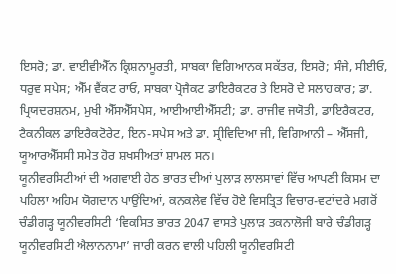ਇਸਰੋ; ਡਾ. ਵਾਈਵੀਐੱਨ ਕ੍ਰਿਸ਼ਨਾਮੂਰਤੀ, ਸਾਬਕਾ ਵਿਗਿਆਨਕ ਸਕੱਤਰ, ਇਸਰੋ; ਸੰਜੇ, ਸੀਈਓ, ਧਰੁਵ ਸਪੇਸ; ਐੱਮ ਵੈਂਕਟ ਰਾਓ, ਸਾਬਕਾ ਪ੍ਰੋਜੈਕਟ ਡਾਇਰੈਕਟਰ ਤੇ ਇਸਰੋ ਦੇ ਸਲਾਹਕਾਰ; ਡਾ. ਪ੍ਰਿਯਦਰਸ਼ਨਮ, ਮੁਖੀ ਐੱਸਐੱਸਪੇਸ, ਆਈਆਈਐੱਸਟੀ; ਡਾ. ਰਾਜੀਵ ਜਯੋਤੀ, ਡਾਇਰੈਕਟਰ, ਟੈਕਨੀਕਲ ਡਾਇਰੈਕਟੋਰੇਟ, ਇਨ-ਸਪੇਸ ਅਤੇ ਡਾ. ਸ੍ਰੀਵਿਦਿਆ ਜੀ, ਵਿਗਿਆਨੀ – ਐੱਸਜੀ, ਯੂਆਰਐੱਸਸੀ ਸਮੇਤ ਹੋਰ ਸ਼ਖਸੀਅਤਾਂ ਸ਼ਾਮਲ ਸਨ।
ਯੂਨੀਵਰਸਿਟੀਆਂ ਦੀ ਅਗਵਾਈ ਹੇਠ ਭਾਰਤ ਦੀਆਂ ਪੁਲਾੜ ਲਾਲਸਾਵਾਂ ਵਿੱਚ ਆਪਣੀ ਕਿਸਮ ਦਾ ਪਹਿਲਾ ਅਹਿਮ ਯੋਗਦਾਨ ਪਾਉਂਦਿਆਂ, ਕਨਕਲੇਵ ਵਿੱਚ ਹੋਏ ਵਿਸਤ੍ਰਿਤ ਵਿਚਾਰ-ਵਟਾਂਦਰੇ ਮਗਰੋਂ ਚੰਡੀਗੜ੍ਹ ਯੂਨੀਵਰਸਿਟੀ ‘ਵਿਕਸਿਤ ਭਾਰਤ 2047 ਵਾਸਤੇ ਪੁਲਾੜ ਤਕਨਾਲੋਜੀ ਬਾਰੇ ਚੰਡੀਗੜ੍ਹ ਯੂਨੀਵਰਸਿਟੀ ਐਲਾਨਨਾਮਾ’ ਜਾਰੀ ਕਰਨ ਵਾਲੀ ਪਹਿਲੀ ਯੂਨੀਵਰਸਿਟੀ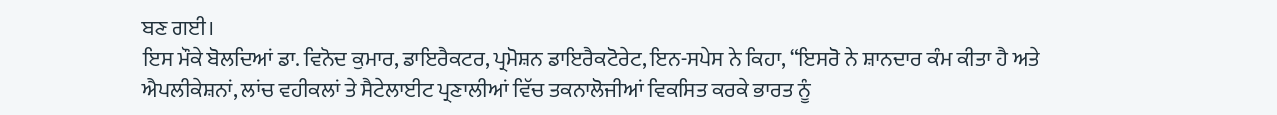ਬਣ ਗਈ।
ਇਸ ਮੌਕੇ ਬੋਲਦਿਆਂ ਡਾ. ਵਿਨੋਦ ਕੁਮਾਰ, ਡਾਇਰੈਕਟਰ, ਪ੍ਰਮੋਸ਼ਨ ਡਾਇਰੈਕਟੋਰੇਟ, ਇਨ-ਸਪੇਸ ਨੇ ਕਿਹਾ, “ਇਸਰੋ ਨੇ ਸ਼ਾਨਦਾਰ ਕੰਮ ਕੀਤਾ ਹੈ ਅਤੇ ਐਪਲੀਕੇਸ਼ਨਾਂ, ਲਾਂਚ ਵਹੀਕਲਾਂ ਤੇ ਸੈਟੇਲਾਈਟ ਪ੍ਰਣਾਲੀਆਂ ਵਿੱਚ ਤਕਨਾਲੋਜੀਆਂ ਵਿਕਸਿਤ ਕਰਕੇ ਭਾਰਤ ਨੂੰ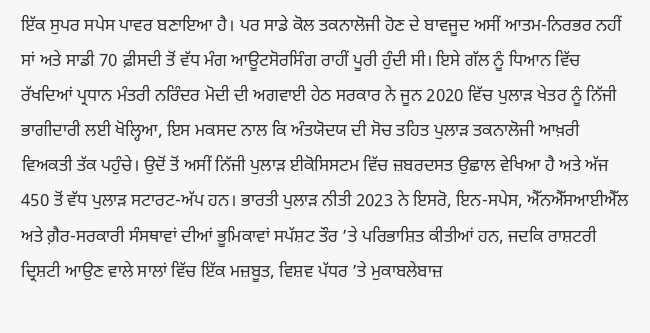ਇੱਕ ਸੁਪਰ ਸਪੇਸ ਪਾਵਰ ਬਣਾਇਆ ਹੈ। ਪਰ ਸਾਡੇ ਕੋਲ ਤਕਨਾਲੋਜੀ ਹੋਣ ਦੇ ਬਾਵਜੂਦ ਅਸੀਂ ਆਤਮ-ਨਿਰਭਰ ਨਹੀਂ ਸਾਂ ਅਤੇ ਸਾਡੀ 70 ਫ਼ੀਸਦੀ ਤੋਂ ਵੱਧ ਮੰਗ ਆਊਟਸੋਰਸਿੰਗ ਰਾਹੀਂ ਪੂਰੀ ਹੁੰਦੀ ਸੀ। ਇਸੇ ਗੱਲ ਨੂੰ ਧਿਆਨ ਵਿੱਚ ਰੱਖਦਿਆਂ ਪ੍ਰਧਾਨ ਮੰਤਰੀ ਨਰਿੰਦਰ ਮੋਦੀ ਦੀ ਅਗਵਾਈ ਹੇਠ ਸਰਕਾਰ ਨੇ ਜੂਨ 2020 ਵਿੱਚ ਪੁਲਾੜ ਖੇਤਰ ਨੂੰ ਨਿੱਜੀ ਭਾਗੀਦਾਰੀ ਲਈ ਖੋਲ੍ਹਿਆ, ਇਸ ਮਕਸਦ ਨਾਲ ਕਿ ਅੰਤਯੋਦਯ ਦੀ ਸੋਚ ਤਹਿਤ ਪੁਲਾੜ ਤਕਨਾਲੋਜੀ ਆਖ਼ਰੀ ਵਿਅਕਤੀ ਤੱਕ ਪਹੁੰਚੇ। ਉਦੋਂ ਤੋਂ ਅਸੀਂ ਨਿੱਜੀ ਪੁਲਾੜ ਈਕੋਸਿਸਟਮ ਵਿੱਚ ਜ਼ਬਰਦਸਤ ਉਛਾਲ ਵੇਖਿਆ ਹੈ ਅਤੇ ਅੱਜ 450 ਤੋਂ ਵੱਧ ਪੁਲਾੜ ਸਟਾਰਟ-ਅੱਪ ਹਨ। ਭਾਰਤੀ ਪੁਲਾੜ ਨੀਤੀ 2023 ਨੇ ਇਸਰੋ, ਇਨ-ਸਪੇਸ, ਐੱਨਐੱਸਆਈਐੱਲ ਅਤੇ ਗ਼ੈਰ-ਸਰਕਾਰੀ ਸੰਸਥਾਵਾਂ ਦੀਆਂ ਭੂਮਿਕਾਵਾਂ ਸਪੱਸ਼ਟ ਤੌਰ ’ਤੇ ਪਰਿਭਾਸ਼ਿਤ ਕੀਤੀਆਂ ਹਨ, ਜਦਕਿ ਰਾਸ਼ਟਰੀ ਦ੍ਰਿਸ਼ਟੀ ਆਉਣ ਵਾਲੇ ਸਾਲਾਂ ਵਿੱਚ ਇੱਕ ਮਜ਼ਬੂਤ, ਵਿਸ਼ਵ ਪੱਧਰ ’ਤੇ ਮੁਕਾਬਲੇਬਾਜ਼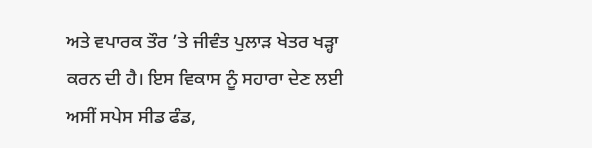ਅਤੇ ਵਪਾਰਕ ਤੌਰ ’ਤੇ ਜੀਵੰਤ ਪੁਲਾੜ ਖੇਤਰ ਖੜ੍ਹਾ ਕਰਨ ਦੀ ਹੈ। ਇਸ ਵਿਕਾਸ ਨੂੰ ਸਹਾਰਾ ਦੇਣ ਲਈ ਅਸੀਂ ਸਪੇਸ ਸੀਡ ਫੰਡ,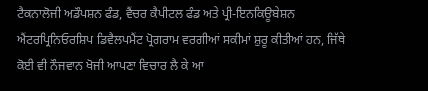ਟੈਕਨਾਲੋਜੀ ਅਡੌਪਸ਼ਨ ਫੰਡ, ਵੈਂਚਰ ਕੈਪੀਟਲ ਫੰਡ ਅਤੇ ਪ੍ਰੀ-ਇਨਕਿਊਬੇਸ਼ਨ ਐਂਟਰਪ੍ਰਿਨਿਓਰਸ਼ਿਪ ਡਿਵੈਲਪਮੈਂਟ ਪ੍ਰੋਗਰਾਮ ਵਰਗੀਆਂ ਸਕੀਮਾਂ ਸ਼ੁਰੂ ਕੀਤੀਆਂ ਹਨ, ਜਿੱਥੇ ਕੋਈ ਵੀ ਨੌਜਵਾਨ ਖੋਜੀ ਆਪਣਾ ਵਿਚਾਰ ਲੈ ਕੇ ਆ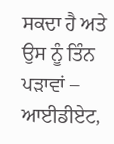ਸਕਦਾ ਹੈ ਅਤੇ ਉਸ ਨੂੰ ਤਿੰਨ ਪੜਾਵਾਂ – ਆਈਡੀਏਟ,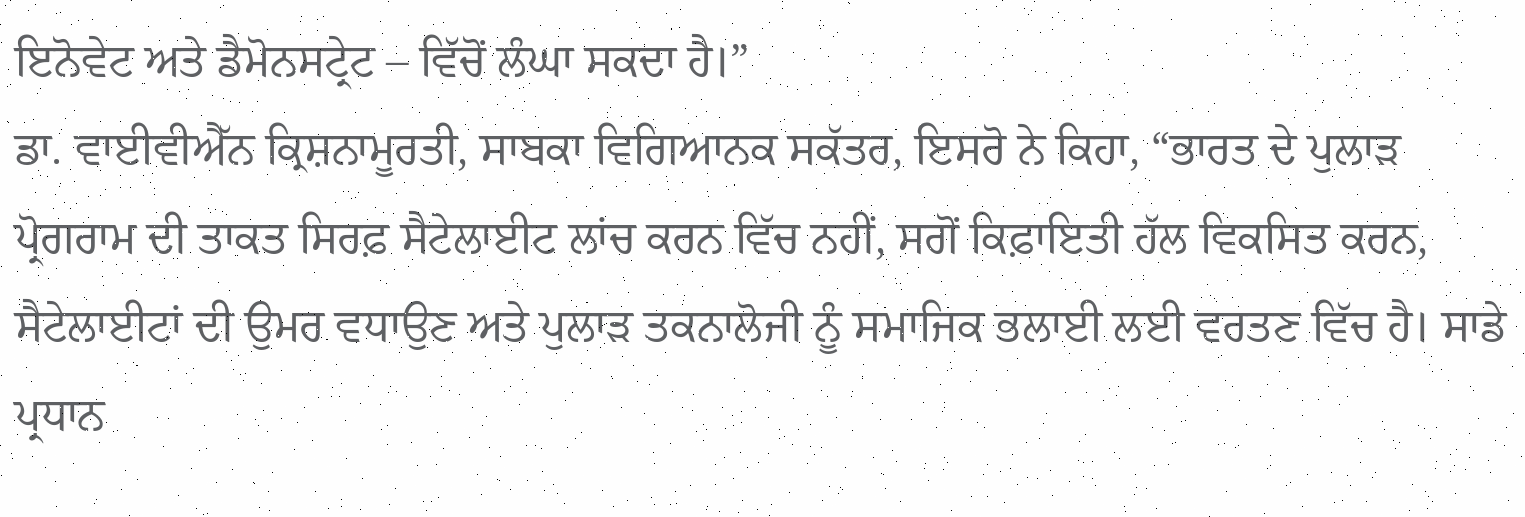ਇਨੋਵੇਟ ਅਤੇ ਡੈਮੋਨਸਟ੍ਰੇਟ – ਵਿੱਚੋਂ ਲੰਘਾ ਸਕਦਾ ਹੈ।”
ਡਾ. ਵਾਈਵੀਐੱਨ ਕ੍ਰਿਸ਼ਨਾਮੂਰਤੀ, ਸਾਬਕਾ ਵਿਗਿਆਨਕ ਸਕੱਤਰ, ਇਸਰੋ ਨੇ ਕਿਹਾ, “ਭਾਰਤ ਦੇ ਪੁਲਾੜ ਪ੍ਰੋਗਰਾਮ ਦੀ ਤਾਕਤ ਸਿਰਫ਼ ਸੈਟੇਲਾਈਟ ਲਾਂਚ ਕਰਨ ਵਿੱਚ ਨਹੀਂ, ਸਗੋਂ ਕਿਫ਼ਾਇਤੀ ਹੱਲ ਵਿਕਸਿਤ ਕਰਨ, ਸੈਟੇਲਾਈਟਾਂ ਦੀ ਉਮਰ ਵਧਾਉਣ ਅਤੇ ਪੁਲਾੜ ਤਕਨਾਲੋਜੀ ਨੂੰ ਸਮਾਜਿਕ ਭਲਾਈ ਲਈ ਵਰਤਣ ਵਿੱਚ ਹੈ। ਸਾਡੇ ਪ੍ਰਧਾਨ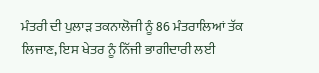ਮੰਤਰੀ ਦੀ ਪੁਲਾੜ ਤਕਨਾਲੋਜੀ ਨੂੰ 86 ਮੰਤਰਾਲਿਆਂ ਤੱਕ ਲਿਜਾਣ, ਇਸ ਖੇਤਰ ਨੂੰ ਨਿੱਜੀ ਭਾਗੀਦਾਰੀ ਲਈ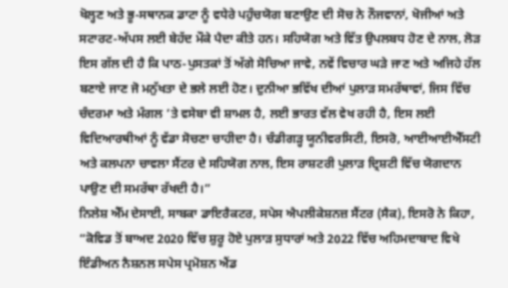ਖੋਲ੍ਹਣ ਅਤੇ ਭੂ-ਸਥਾਨਕ ਡਾਟਾ ਨੂੰ ਵਧੇਰੇ ਪਹੁੰਚਯੋਗ ਬਣਾਉਣ ਦੀ ਸੋਚ ਨੇ ਨੌਜਵਾਨਾਂ, ਖੋਜੀਆਂ ਅਤੇ ਸਟਾਰਟ-ਅੱਪਸ ਲਈ ਬੇਹੱਦ ਮੌਕੇ ਪੈਦਾ ਕੀਤੇ ਹਨ। ਸਹਿਯੋਗ ਅਤੇ ਵਿੱਤ ਉਪਲਬਧ ਹੋਣ ਦੇ ਨਾਲ, ਲੋੜ ਇਸ ਗੱਲ ਦੀ ਹੈ ਕਿ ਪਾਠ-ਪੁਸਤਕਾਂ ਤੋਂ ਅੱਗੇ ਸੋਚਿਆ ਜਾਵੇ, ਨਵੇਂ ਵਿਚਾਰ ਘੜੇ ਜਾਣ ਅਤੇ ਅਜਿਹੇ ਹੱਲ ਬਣਾਏ ਜਾਣ ਜੋ ਮਨੁੱਖਤਾ ਦੇ ਭਲੇ ਲਈ ਹੋਣ। ਦੁਨੀਆ ਭਵਿੱਖ ਦੀਆਂ ਪੁਲਾੜ ਸਮਰੱਥਾਵਾਂ, ਜਿਸ ਵਿੱਚ ਚੰਦਰਮਾ ਅਤੇ ਮੰਗਲ ’ਤੇ ਵਸੇਬਾ ਵੀ ਸ਼ਾਮਲ ਹੈ, ਲਈ ਭਾਰਤ ਵੱਲ ਵੇਖ ਰਹੀ ਹੈ, ਇਸ ਲਈ ਵਿਦਿਆਰਥੀਆਂ ਨੂੰ ਵੱਡਾ ਸੋਚਣਾ ਚਾਹੀਦਾ ਹੈ। ਚੰਡੀਗੜ੍ਹ ਯੂਨੀਵਰਸਿਟੀ, ਇਸਰੋ, ਆਈਆਈਐੱਸਟੀ ਅਤੇ ਕਲਪਨਾ ਚਾਵਲਾ ਸੈਂਟਰ ਦੇ ਸਹਿਯੋਗ ਨਾਲ, ਇਸ ਰਾਸ਼ਟਰੀ ਪੁਲਾੜ ਦ੍ਰਿਸ਼ਟੀ ਵਿੱਚ ਯੋਗਦਾਨ ਪਾਉਣ ਦੀ ਸਮਰੱਥਾ ਰੱਖਦੀ ਹੈ।”
ਨਿਲੇਸ਼ ਐੱਮ ਦੇਸਾਈ, ਸਾਬਕਾ ਡਾਇਰੈਕਟਰ, ਸਪੇਸ ਐਪਲੀਕੇਸ਼ਨਜ਼ ਸੈਂਟਰ (ਸੈਕ), ਇਸਰੋ ਨੇ ਕਿਹਾ, “ਕੋਵਿਡ ਤੋਂ ਬਾਅਦ 2020 ਵਿੱਚ ਸ਼ੁਰੂ ਹੋਏ ਪੁਲਾੜ ਸੁਧਾਰਾਂ ਅਤੇ 2022 ਵਿੱਚ ਅਹਿਮਦਾਬਾਦ ਵਿਖੇ ਇੰਡੀਅਨ ਨੈਸ਼ਨਲ ਸਪੇਸ ਪ੍ਰਮੋਸ਼ਨ ਐਂਡ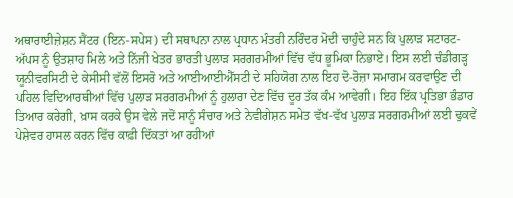ਅਥਾਰਾਈਜ਼ੇਸ਼ਨ ਸੈਂਟਰ (ਇਨ-ਸਪੇਸ) ਦੀ ਸਥਾਪਨਾ ਨਾਲ ਪ੍ਰਧਾਨ ਮੰਤਰੀ ਨਰਿੰਦਰ ਮੋਦੀ ਚਾਹੁੰਦੇ ਸਨ ਕਿ ਪੁਲਾੜ ਸਟਾਰਟ-ਅੱਪਸ ਨੂੰ ਉਤਸ਼ਾਹ ਮਿਲੇ ਅਤੇ ਨਿੱਜੀ ਖੇਤਰ ਭਾਰਤੀ ਪੁਲਾੜ ਸਰਗਰਮੀਆਂ ਵਿੱਚ ਵੱਧ ਭੂਮਿਕਾ ਨਿਭਾਏ। ਇਸ ਲਈ ਚੰਡੀਗੜ੍ਹ ਯੂਨੀਵਰਸਿਟੀ ਦੇ ਕੇਸੀਸੀ ਵੱਲੋਂ ਇਸਰੋ ਅਤੇ ਆਈਆਈਐੱਸਟੀ ਦੇ ਸਹਿਯੋਗ ਨਾਲ ਇਹ ਦੋ-ਰੋਜ਼ਾ ਸਮਾਗਮ ਕਰਵਾਉਣ ਦੀ ਪਹਿਲ ਵਿਦਿਆਰਥੀਆਂ ਵਿੱਚ ਪੁਲਾੜ ਸਰਗਰਮੀਆਂ ਨੂੰ ਹੁਲਾਰਾ ਦੇਣ ਵਿੱਚ ਦੂਰ ਤੱਕ ਕੰਮ ਆਵੇਗੀ। ਇਹ ਇੱਕ ਪ੍ਰਤਿਭਾ ਭੰਡਾਰ ਤਿਆਰ ਕਰੇਗੀ, ਖ਼ਾਸ ਕਰਕੇ ਉਸ ਵੇਲੇ ਜਦੋਂ ਸਾਨੂੰ ਸੰਚਾਰ ਅਤੇ ਨੇਵੀਗੇਸ਼ਨ ਸਮੇਤ ਵੱਖ-ਵੱਖ ਪੁਲਾੜ ਸਰਗਰਮੀਆਂ ਲਈ ਢੁਕਵੇਂ ਪੇਸ਼ੇਵਰ ਹਾਸਲ ਕਰਨ ਵਿੱਚ ਕਾਫ਼ੀ ਦਿੱਕਤਾਂ ਆ ਰਹੀਆਂ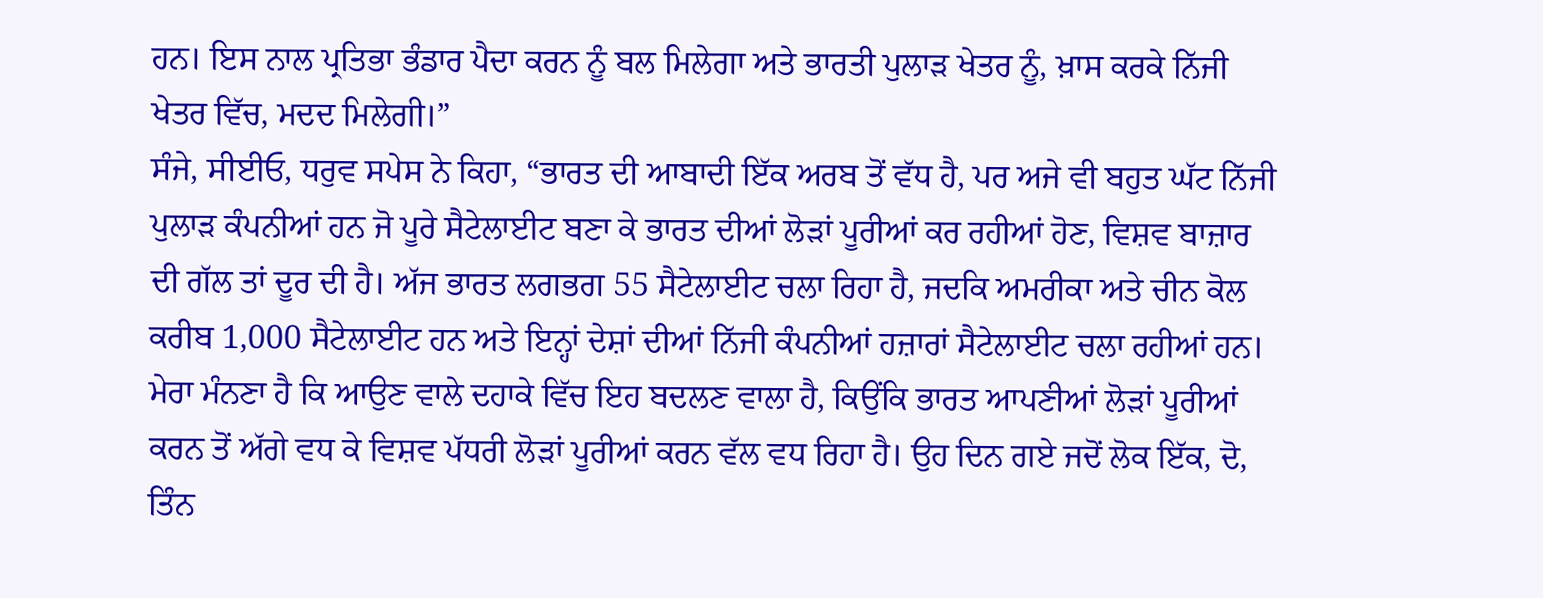ਹਨ। ਇਸ ਨਾਲ ਪ੍ਰਤਿਭਾ ਭੰਡਾਰ ਪੈਦਾ ਕਰਨ ਨੂੰ ਬਲ ਮਿਲੇਗਾ ਅਤੇ ਭਾਰਤੀ ਪੁਲਾੜ ਖੇਤਰ ਨੂੰ, ਖ਼ਾਸ ਕਰਕੇ ਨਿੱਜੀ ਖੇਤਰ ਵਿੱਚ, ਮਦਦ ਮਿਲੇਗੀ।”
ਸੰਜੇ, ਸੀਈਓ, ਧਰੁਵ ਸਪੇਸ ਨੇ ਕਿਹਾ, “ਭਾਰਤ ਦੀ ਆਬਾਦੀ ਇੱਕ ਅਰਬ ਤੋਂ ਵੱਧ ਹੈ, ਪਰ ਅਜੇ ਵੀ ਬਹੁਤ ਘੱਟ ਨਿੱਜੀ ਪੁਲਾੜ ਕੰਪਨੀਆਂ ਹਨ ਜੋ ਪੂਰੇ ਸੈਟੇਲਾਈਟ ਬਣਾ ਕੇ ਭਾਰਤ ਦੀਆਂ ਲੋੜਾਂ ਪੂਰੀਆਂ ਕਰ ਰਹੀਆਂ ਹੋਣ, ਵਿਸ਼ਵ ਬਾਜ਼ਾਰ ਦੀ ਗੱਲ ਤਾਂ ਦੂਰ ਦੀ ਹੈ। ਅੱਜ ਭਾਰਤ ਲਗਭਗ 55 ਸੈਟੇਲਾਈਟ ਚਲਾ ਰਿਹਾ ਹੈ, ਜਦਕਿ ਅਮਰੀਕਾ ਅਤੇ ਚੀਨ ਕੋਲ ਕਰੀਬ 1,000 ਸੈਟੇਲਾਈਟ ਹਨ ਅਤੇ ਇਨ੍ਹਾਂ ਦੇਸ਼ਾਂ ਦੀਆਂ ਨਿੱਜੀ ਕੰਪਨੀਆਂ ਹਜ਼ਾਰਾਂ ਸੈਟੇਲਾਈਟ ਚਲਾ ਰਹੀਆਂ ਹਨ। ਮੇਰਾ ਮੰਨਣਾ ਹੈ ਕਿ ਆਉਣ ਵਾਲੇ ਦਹਾਕੇ ਵਿੱਚ ਇਹ ਬਦਲਣ ਵਾਲਾ ਹੈ, ਕਿਉਂਕਿ ਭਾਰਤ ਆਪਣੀਆਂ ਲੋੜਾਂ ਪੂਰੀਆਂ ਕਰਨ ਤੋਂ ਅੱਗੇ ਵਧ ਕੇ ਵਿਸ਼ਵ ਪੱਧਰੀ ਲੋੜਾਂ ਪੂਰੀਆਂ ਕਰਨ ਵੱਲ ਵਧ ਰਿਹਾ ਹੈ। ਉਹ ਦਿਨ ਗਏ ਜਦੋਂ ਲੋਕ ਇੱਕ, ਦੋ, ਤਿੰਨ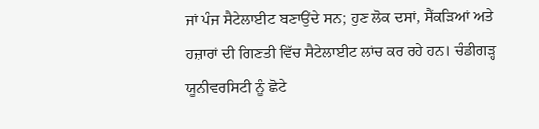ਜਾਂ ਪੰਜ ਸੈਟੇਲਾਈਟ ਬਣਾਉਂਦੇ ਸਨ; ਹੁਣ ਲੋਕ ਦਸਾਂ, ਸੈਂਕੜਿਆਂ ਅਤੇ ਹਜ਼ਾਰਾਂ ਦੀ ਗਿਣਤੀ ਵਿੱਚ ਸੈਟੇਲਾਈਟ ਲਾਂਚ ਕਰ ਰਹੇ ਹਨ। ਚੰਡੀਗੜ੍ਹ ਯੂਨੀਵਰਸਿਟੀ ਨੂੰ ਛੋਟੇ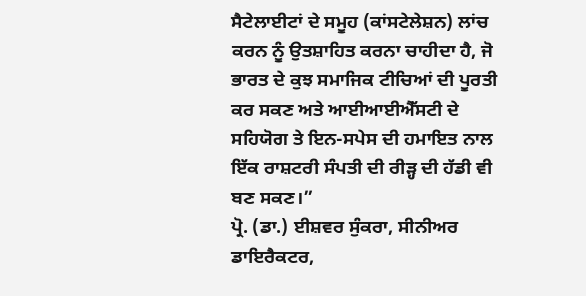ਸੈਟੇਲਾਈਟਾਂ ਦੇ ਸਮੂਹ (ਕਾਂਸਟੇਲੇਸ਼ਨ) ਲਾਂਚ ਕਰਨ ਨੂੰ ਉਤਸ਼ਾਹਿਤ ਕਰਨਾ ਚਾਹੀਦਾ ਹੈ, ਜੋ ਭਾਰਤ ਦੇ ਕੁਝ ਸਮਾਜਿਕ ਟੀਚਿਆਂ ਦੀ ਪੂਰਤੀ ਕਰ ਸਕਣ ਅਤੇ ਆਈਆਈਐੱਸਟੀ ਦੇ ਸਹਿਯੋਗ ਤੇ ਇਨ-ਸਪੇਸ ਦੀ ਹਮਾਇਤ ਨਾਲ ਇੱਕ ਰਾਸ਼ਟਰੀ ਸੰਪਤੀ ਦੀ ਰੀੜ੍ਹ ਦੀ ਹੱਡੀ ਵੀ ਬਣ ਸਕਣ।”
ਪ੍ਰੋ. (ਡਾ.) ਈਸ਼ਵਰ ਸੁੰਕਰਾ, ਸੀਨੀਅਰ ਡਾਇਰੈਕਟਰ,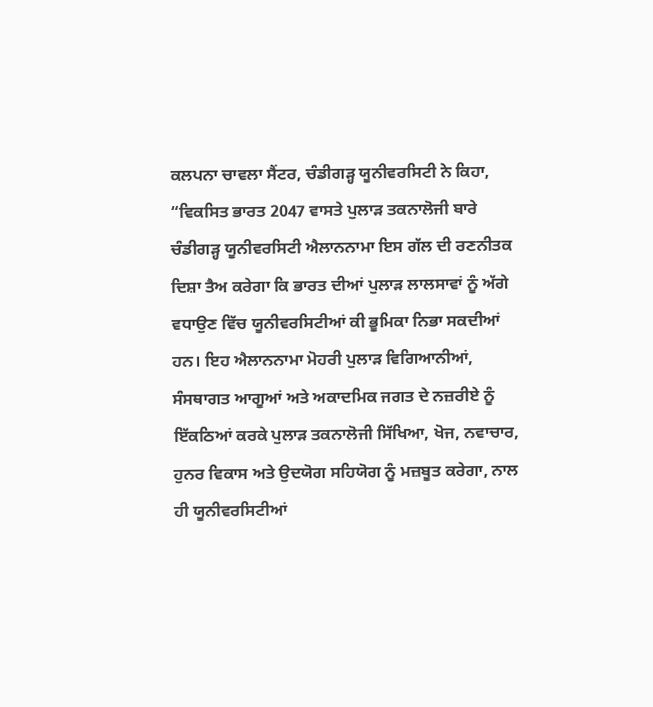ਕਲਪਨਾ ਚਾਵਲਾ ਸੈਂਟਰ, ਚੰਡੀਗੜ੍ਹ ਯੂਨੀਵਰਸਿਟੀ ਨੇ ਕਿਹਾ, “ਵਿਕਸਿਤ ਭਾਰਤ 2047 ਵਾਸਤੇ ਪੁਲਾੜ ਤਕਨਾਲੋਜੀ ਬਾਰੇ ਚੰਡੀਗੜ੍ਹ ਯੂਨੀਵਰਸਿਟੀ ਐਲਾਨਨਾਮਾ ਇਸ ਗੱਲ ਦੀ ਰਣਨੀਤਕ ਦਿਸ਼ਾ ਤੈਅ ਕਰੇਗਾ ਕਿ ਭਾਰਤ ਦੀਆਂ ਪੁਲਾੜ ਲਾਲਸਾਵਾਂ ਨੂੰ ਅੱਗੇ ਵਧਾਉਣ ਵਿੱਚ ਯੂਨੀਵਰਸਿਟੀਆਂ ਕੀ ਭੂਮਿਕਾ ਨਿਭਾ ਸਕਦੀਆਂ ਹਨ। ਇਹ ਐਲਾਨਨਾਮਾ ਮੋਹਰੀ ਪੁਲਾੜ ਵਿਗਿਆਨੀਆਂ, ਸੰਸਥਾਗਤ ਆਗੂਆਂ ਅਤੇ ਅਕਾਦਮਿਕ ਜਗਤ ਦੇ ਨਜ਼ਰੀਏ ਨੂੰ ਇੱਕਠਿਆਂ ਕਰਕੇ ਪੁਲਾੜ ਤਕਨਾਲੋਜੀ ਸਿੱਖਿਆ, ਖੋਜ, ਨਵਾਚਾਰ, ਹੁਨਰ ਵਿਕਾਸ ਅਤੇ ਉਦਯੋਗ ਸਹਿਯੋਗ ਨੂੰ ਮਜ਼ਬੂਤ ਕਰੇਗਾ, ਨਾਲ ਹੀ ਯੂਨੀਵਰਸਿਟੀਆਂ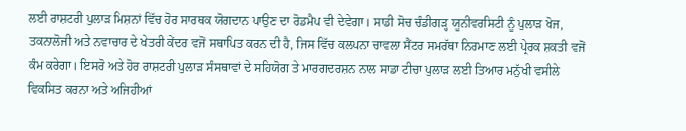ਲਈ ਰਾਸ਼ਟਰੀ ਪੁਲਾੜ ਮਿਸ਼ਨਾਂ ਵਿੱਚ ਹੋਰ ਸਾਰਥਕ ਯੋਗਦਾਨ ਪਾਉਣ ਦਾ ਰੋਡਮੈਪ ਵੀ ਦੇਵੇਗਾ। ਸਾਡੀ ਸੋਚ ਚੰਡੀਗੜ੍ਹ ਯੂਨੀਵਰਸਿਟੀ ਨੂੰ ਪੁਲਾੜ ਖੋਜ, ਤਕਨਾਲੋਜੀ ਅਤੇ ਨਵਾਚਾਰ ਦੇ ਖੇਤਰੀ ਕੇਂਦਰ ਵਜੋਂ ਸਥਾਪਿਤ ਕਰਨ ਦੀ ਹੈ, ਜਿਸ ਵਿੱਚ ਕਲਪਨਾ ਚਾਵਲਾ ਸੈਂਟਰ ਸਮਰੱਥਾ ਨਿਰਮਾਣ ਲਈ ਪ੍ਰੇਰਕ ਸ਼ਕਤੀ ਵਜੋਂ ਕੰਮ ਕਰੇਗਾ। ਇਸਰੋ ਅਤੇ ਹੋਰ ਰਾਸ਼ਟਰੀ ਪੁਲਾੜ ਸੰਸਥਾਵਾਂ ਦੇ ਸਹਿਯੋਗ ਤੇ ਮਾਰਗਦਰਸ਼ਨ ਨਾਲ ਸਾਡਾ ਟੀਚਾ ਪੁਲਾੜ ਲਈ ਤਿਆਰ ਮਨੁੱਖੀ ਵਸੀਲੇ ਵਿਕਸਿਤ ਕਰਨਾ ਅਤੇ ਅਜਿਹੀਆਂ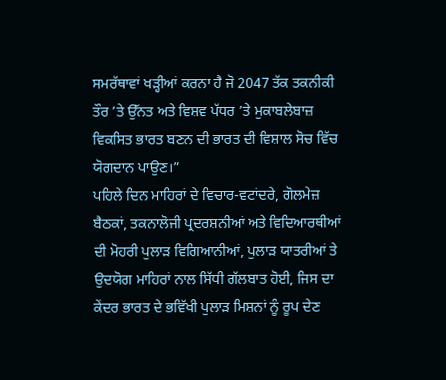ਸਮਰੱਥਾਵਾਂ ਖੜ੍ਹੀਆਂ ਕਰਨਾ ਹੈ ਜੋ 2047 ਤੱਕ ਤਕਨੀਕੀ ਤੌਰ ’ਤੇ ਉੱਨਤ ਅਤੇ ਵਿਸ਼ਵ ਪੱਧਰ ’ਤੇ ਮੁਕਾਬਲੇਬਾਜ਼ ਵਿਕਸਿਤ ਭਾਰਤ ਬਣਨ ਦੀ ਭਾਰਤ ਦੀ ਵਿਸ਼ਾਲ ਸੋਚ ਵਿੱਚ ਯੋਗਦਾਨ ਪਾਉਣ।”
ਪਹਿਲੇ ਦਿਨ ਮਾਹਿਰਾਂ ਦੇ ਵਿਚਾਰ-ਵਟਾਂਦਰੇ, ਗੋਲਮੇਜ਼ ਬੈਠਕਾਂ, ਤਕਨਾਲੋਜੀ ਪ੍ਰਦਰਸ਼ਨੀਆਂ ਅਤੇ ਵਿਦਿਆਰਥੀਆਂ ਦੀ ਮੋਹਰੀ ਪੁਲਾੜ ਵਿਗਿਆਨੀਆਂ, ਪੁਲਾੜ ਯਾਤਰੀਆਂ ਤੇ ਉਦਯੋਗ ਮਾਹਿਰਾਂ ਨਾਲ ਸਿੱਧੀ ਗੱਲਬਾਤ ਹੋਈ, ਜਿਸ ਦਾ ਕੇਂਦਰ ਭਾਰਤ ਦੇ ਭਵਿੱਖੀ ਪੁਲਾੜ ਮਿਸ਼ਨਾਂ ਨੂੰ ਰੂਪ ਦੇਣ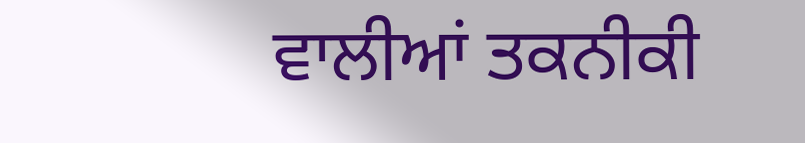ਵਾਲੀਆਂ ਤਕਨੀਕੀ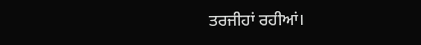ਤਰਜੀਹਾਂ ਰਹੀਆਂ।